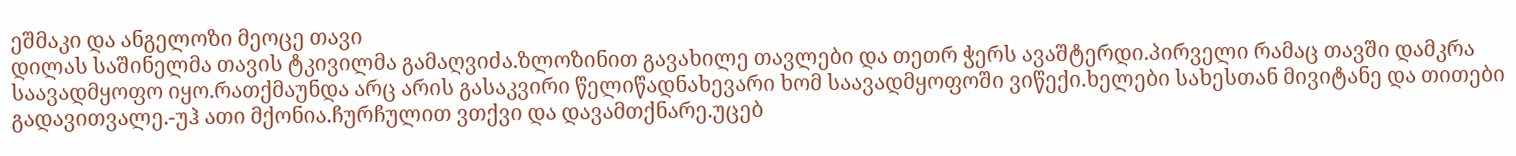ეშმაკი და ანგელოზი მეოცე თავი
დილას საშინელმა თავის ტკივილმა გამაღვიძა.ზლოზინით გავახილე თავლები და თეთრ ჭერს ავაშტერდი.პირველი რამაც თავში დამკრა საავადმყოფო იყო.რათქმაუნდა არც არის გასაკვირი წელიწადნახევარი ხომ საავადმყოფოში ვიწექი.ხელები სახესთან მივიტანე და თითები გადავითვალე.-უჰ ათი მქონია.ჩურჩულით ვთქვი და დავამთქნარე.უცებ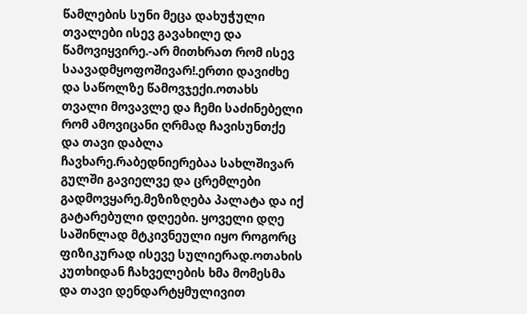წამლების სუნი მეცა დახუჭული თვალები ისევ გავახილე და წამოვიყვირე.-არ მითხრათ რომ ისევ საავადმყოფოშივარ!.ერთი დავიძხე და საწოლზე წამოვჯექი.ოთახს თვალი მოვავლე და ჩემი საძინებელი რომ ამოვიცანი ღრმად ჩავისუნთქე და თავი დაბლა ჩავხარე.რაბედნიერებაა სახლშივარ გულში გავიელვე და ცრემლები გადმოვყარე.მეზიზღება პალატა და იქ გატარებული დღეები. ყოველი დღე საშინლად მტკივნეული იყო როგორც ფიზიკურად ისევე სულიერად.ოთახის კუთხიდან ჩახველების ხმა მომესმა და თავი დენდარტყმულივით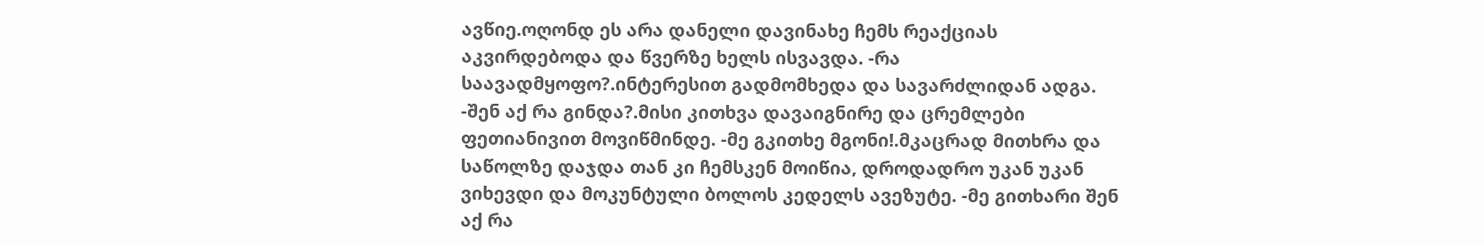ავწიე.ოღონდ ეს არა დანელი დავინახე ჩემს რეაქციას აკვირდებოდა და წვერზე ხელს ისვავდა. -რა საავადმყოფო?.ინტერესით გადმომხედა და სავარძლიდან ადგა. -შენ აქ რა გინდა?.მისი კითხვა დავაიგნირე და ცრემლები ფეთიანივით მოვიწმინდე. -მე გკითხე მგონი!.მკაცრად მითხრა და საწოლზე დაჯდა თან კი ჩემსკენ მოიწია, დროდადრო უკან უკან ვიხევდი და მოკუნტული ბოლოს კედელს ავეზუტე. -მე გითხარი შენ აქ რა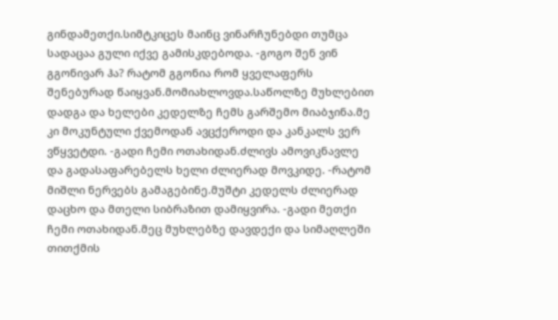გინდამეთქი.სიმტკიცეს მაინც ვინარჩუნებდი თუმცა სადაცაა გული იქვე გამისკდებოდა. -გოგო შენ ვინ გგონივარ ჰა? რატომ გგონია რომ ყველაფერს შენებურად წაიყვან.მომიახლოვდა.საწოლზე მუხლებით დადგა და ხელები კედელზე ჩემს გარშემო მიაბჯინა.მე კი მოკუნტული ქვემოდან ავცქეროდი და კანკალს ვერ ვწყვეტდი. -გადი ჩემი ოთახიდან.ძლივს ამოვიკნავლე და გადასაფარებელს ხელი ძლიერად მოვკიდე. -რატომ მიშლი ნერვებს გამაგებინე.მუშტი კედელს ძლიერად დაცხო და მთელი სიბრაზით დამიყვირა. -გადი მეთქი ჩემი ოთახიდან.მეც მუხლებზე დავდექი და სიმაღლეში თითქმის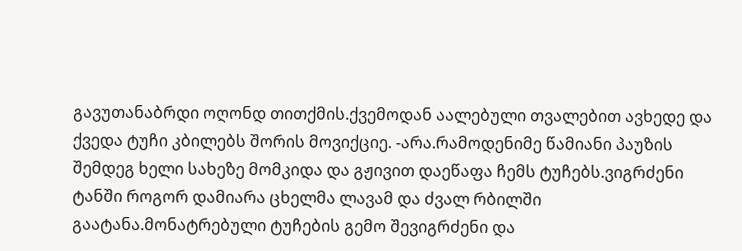გავუთანაბრდი ოღონდ თითქმის.ქვემოდან აალებული თვალებით ავხედე და ქვედა ტუჩი კბილებს შორის მოვიქციე. -არა.რამოდენიმე წამიანი პაუზის შემდეგ ხელი სახეზე მომკიდა და გჟივით დაეწაფა ჩემს ტუჩებს.ვიგრძენი ტანში როგორ დამიარა ცხელმა ლავამ და ძვალ რბილში გაატანა.მონატრებული ტუჩების გემო შევიგრძენი და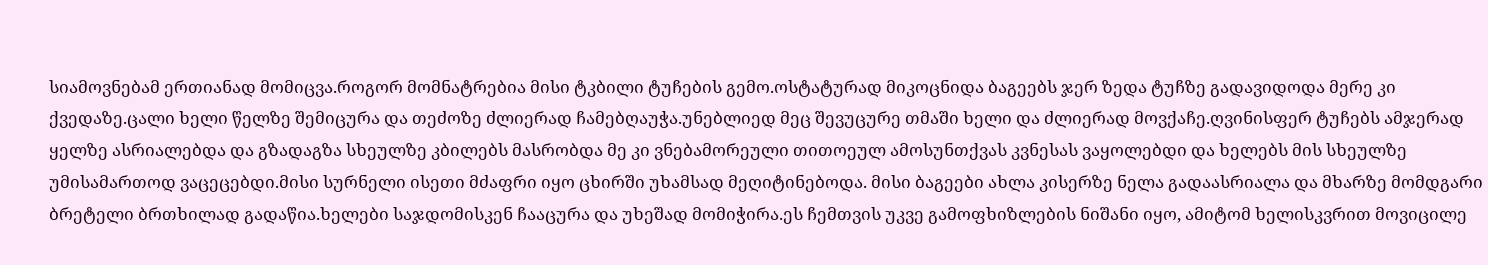სიამოვნებამ ერთიანად მომიცვა.როგორ მომნატრებია მისი ტკბილი ტუჩების გემო.ოსტატურად მიკოცნიდა ბაგეებს ჯერ ზედა ტუჩზე გადავიდოდა მერე კი ქვედაზე.ცალი ხელი წელზე შემიცურა და თეძოზე ძლიერად ჩამებღაუჭა.უნებლიედ მეც შევუცურე თმაში ხელი და ძლიერად მოვქაჩე.ღვინისფერ ტუჩებს ამჯერად ყელზე ასრიალებდა და გზადაგზა სხეულზე კბილებს მასრობდა მე კი ვნებამორეული თითოეულ ამოსუნთქვას კვნესას ვაყოლებდი და ხელებს მის სხეულზე უმისამართოდ ვაცეცებდი.მისი სურნელი ისეთი მძაფრი იყო ცხირში უხამსად მეღიტინებოდა. მისი ბაგეები ახლა კისერზე ნელა გადაასრიალა და მხარზე მომდგარი ბრეტელი ბრთხილად გადაწია.ხელები საჯდომისკენ ჩააცურა და უხეშად მომიჭირა.ეს ჩემთვის უკვე გამოფხიზლების ნიშანი იყო, ამიტომ ხელისკვრით მოვიცილე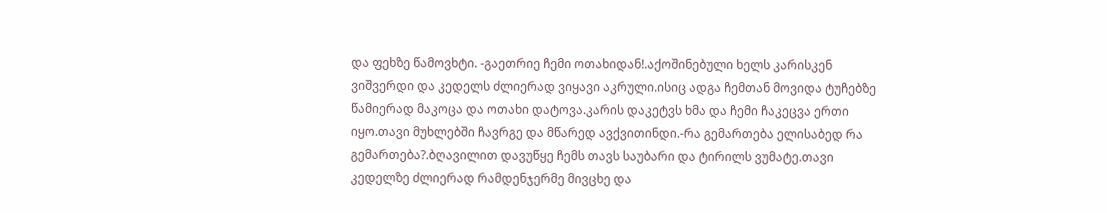და ფეხზე წამოვხტი. -გაეთრიე ჩემი ოთახიდან!.აქოშინებული ხელს კარისკენ ვიშვერდი და კედელს ძლიერად ვიყავი აკრული.ისიც ადგა ჩემთან მოვიდა ტუჩებზე წამიერად მაკოცა და ოთახი დატოვა.კარის დაკეტვს ხმა და ჩემი ჩაკეცვა ერთი იყო.თავი მუხლებში ჩავრგე და მწარედ ავქვითინდი.-რა გემართება ელისაბედ რა გემართება?.ბღავილით დავუწყე ჩემს თავს საუბარი და ტირილს ვუმატე.თავი კედელზე ძლიერად რამდენჯერმე მივცხე და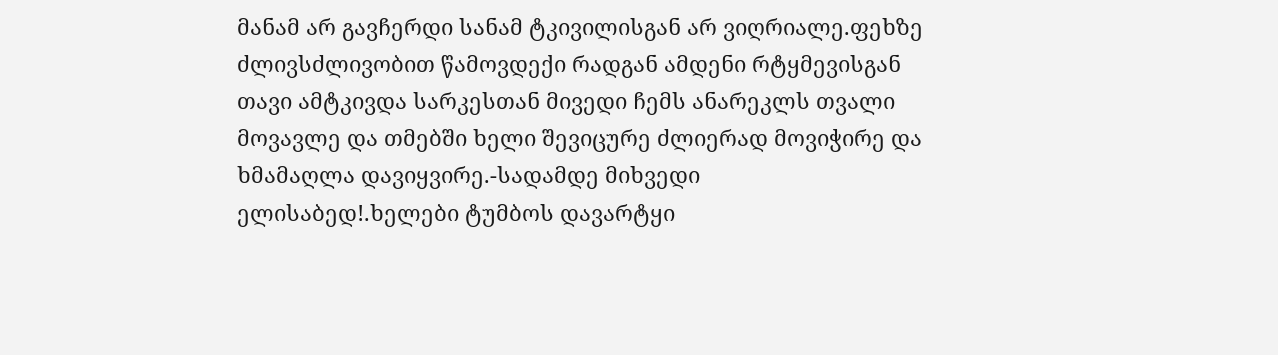მანამ არ გავჩერდი სანამ ტკივილისგან არ ვიღრიალე.ფეხზე ძლივსძლივობით წამოვდექი რადგან ამდენი რტყმევისგან თავი ამტკივდა სარკესთან მივედი ჩემს ანარეკლს თვალი მოვავლე და თმებში ხელი შევიცურე ძლიერად მოვიჭირე და ხმამაღლა დავიყვირე.-სადამდე მიხვედი ელისაბედ!.ხელები ტუმბოს დავარტყი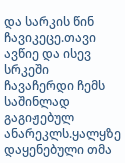და სარკის წინ ჩავიკეცე.თავი ავწიე და ისევ სრკეში ჩავაჩერდი ჩემს საშინლად გაგიჟებულ ანარეკლს.ყალყზე დაყენებული თმა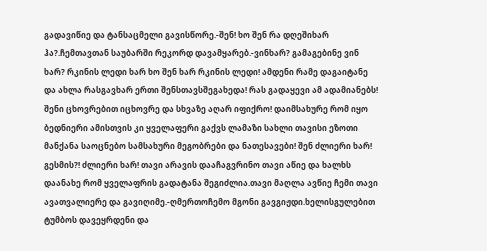გადავიწიე და ტანსაცმელი გავისწორე.-შენ! ხო შენ რა დღეშიხარ ჰა?.ჩემთავთან საუბარში რეკორდ დავამყარებ.-ვინხარ? გამაგებინე ვინ ხარ? რკინის ლედი ხარ ხო შენ ხარ რკინის ლედი! ამდენი რამე დაგაიტანე და ახლა რასგავხარ ერთი შენსთავსშეგახედა! რას გადაყევი ამ ადამიანებს! შენი ცხოვრებით იცხოვრე და სხვაზე აღარ იფიქრო! დაიმსახურე რომ იყო ბედნიერი ამისთვის კი ყველაფერი გაქვს ლამაზი სახლი თავისი ეზოთი მანქანა საოცნებო სამსახური მეგობრები და ნათესავები! შენ ძლიერი ხარ! გესმის?! ძლიერი ხარ! თავი არავის დააჩაგვრინო თავი აწიე და ხალხს დაანახე რომ ყველაფრის გადატანა შეგიძლია.თავი მაღლა ავწიე ჩემი თავი ავათვალიერე და გავიღიმე.-ღმერთოჩემო მგონი გავგიჟდი.ხელისგულებით ტუმბოს დავეყრდენი და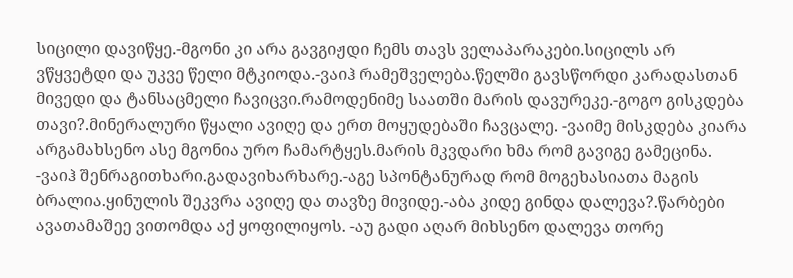სიცილი დავიწყე.-მგონი კი არა გავგიჟდი ჩემს თავს ველაპარაკები.სიცილს არ ვწყვეტდი და უკვე წელი მტკიოდა.-ვაიჰ რამეშველება.წელში გავსწორდი კარადასთან მივედი და ტანსაცმელი ჩავიცვი.რამოდენიმე საათში მარის დავურეკე.-გოგო გისკდება თავი?.მინერალური წყალი ავიღე და ერთ მოყუდებაში ჩავცალე. -ვაიმე მისკდება კიარა არგამახსენო ასე მგონია ურო ჩამარტყეს.მარის მკვდარი ხმა რომ გავიგე გამეცინა. -ვაიჰ შენრაგითხარი.გადავიხარხარე.-აგე სპონტანურად რომ მოგეხასიათა მაგის ბრალია.ყინულის შეკვრა ავიღე და თავზე მივიდე.-აბა კიდე გინდა დალევა?.წარბები ავათამაშეე ვითომდა აქ ყოფილიყოს. -აუ გადი აღარ მიხსენო დალევა თორე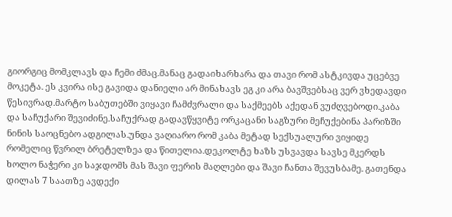გიორგიც მომკლავს და ჩემი ძმაც.მანაც გადაიხარხარა და თავი რომ ასტკივდა უცებვე მოკეტა. ეს კვირა ისე გავიდა დანიელი არ მინახავს ეგ კი არა ბავშვებსაც ვერ ვხედავდი წესივრად.მარტო საბუთებში ვიყავი ჩამძვრალი და საქმეებს აქედან ვუძღვებოდი.კაბა და საჩუქარი შევიძინე.საჩუქრად გადავწყვიტე ორკაცანი საგზური მეჩუქებინა პარიზში ნინის საოცნებო ადგილას.უნდა ვაღიარო რომ კაბა მეტად სექსუალური ვიყიდე რომელიც წვრილ ბრეტელზეა და წითელია.დეკოლტე ხაზს უსვავდა სავსე მკერდს ხოლო ნაჭერი კი საჯდომს მას შავი ფერის მაღლები და შავი ჩანთა შევუსბამე. გათენდა დილას 7 საათზე ავდექი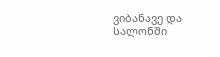ვიბანავე და სალონში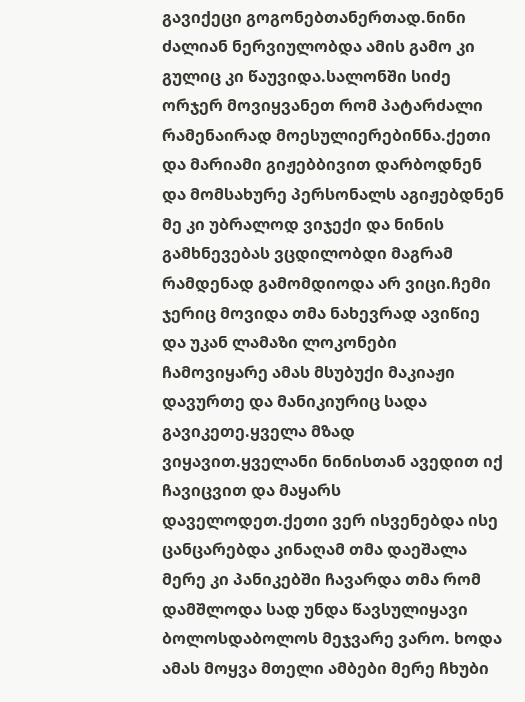გავიქეცი გოგონებთანერთად.ნინი ძალიან ნერვიულობდა ამის გამო კი გულიც კი წაუვიდა.სალონში სიძე ორჯერ მოვიყვანეთ რომ პატარძალი რამენაირად მოესულიერებინნა.ქეთი და მარიამი გიჟებბივით დარბოდნენ და მომსახურე პერსონალს აგიჟებდნენ მე კი უბრალოდ ვიჯექი და ნინის გამხნევებას ვცდილობდი მაგრამ რამდენად გამომდიოდა არ ვიცი.ჩემი ჯერიც მოვიდა თმა ნახევრად ავიწიე და უკან ლამაზი ლოკონები ჩამოვიყარე ამას მსუბუქი მაკიაჟი დავურთე და მანიკიურიც სადა გავიკეთე.ყველა მზად ვიყავით.ყველანი ნინისთან ავედით იქ ჩავიცვით და მაყარს დაველოდეთ.ქეთი ვერ ისვენებდა ისე ცანცარებდა კინაღამ თმა დაეშალა მერე კი პანიკებში ჩავარდა თმა რომ დამშლოდა სად უნდა წავსულიყავი ბოლოსდაბოლოს მეჯვარე ვარო. ხოდა ამას მოყვა მთელი ამბები მერე ჩხუბი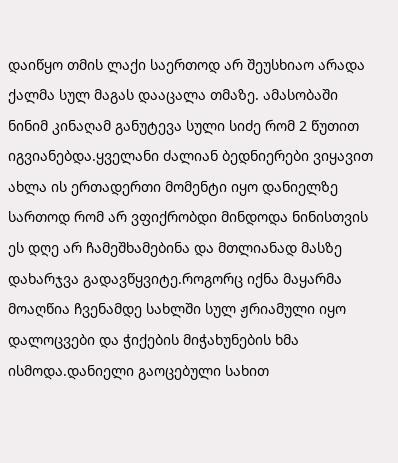დაიწყო თმის ლაქი საერთოდ არ შეუსხიაო არადა ქალმა სულ მაგას დააცალა თმაზე. ამასობაში ნინიმ კინაღამ განუტევა სული სიძე რომ 2 წუთით იგვიანებდა.ყველანი ძალიან ბედნიერები ვიყავით ახლა ის ერთადერთი მომენტი იყო დანიელზე სართოდ რომ არ ვფიქრობდი მინდოდა ნინისთვის ეს დღე არ ჩამეშხამებინა და მთლიანად მასზე დახარჯვა გადავწყვიტე.როგორც იქნა მაყარმა მოაღწია ჩვენამდე სახლში სულ ჟრიამული იყო დალოცვები და ჭიქების მიჭახუნების ხმა ისმოდა.დანიელი გაოცებული სახით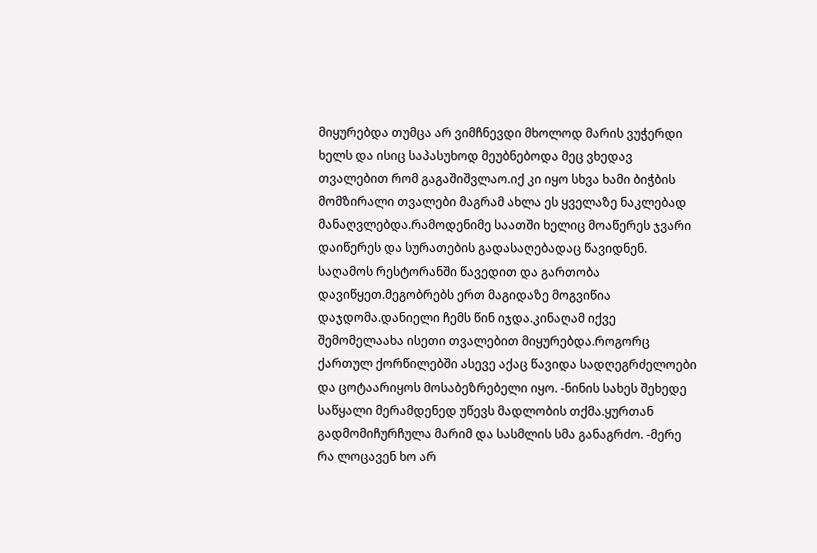მიყურებდა თუმცა არ ვიმჩნევდი მხოლოდ მარის ვუჭერდი ხელს და ისიც საპასუხოდ მეუბნებოდა მეც ვხედავ თვალებით რომ გაგაშიშვლაო.იქ კი იყო სხვა ხამი ბიჭბის მომზირალი თვალები მაგრამ ახლა ეს ყველაზე ნაკლებად მანაღვლებდა.რამოდენიმე საათში ხელიც მოაწერეს ჯვარი დაიწერეს და სურათების გადასაღებადაც წავიდნენ. საღამოს რესტორანში წავედით და გართობა დავიწყეთ.მეგობრებს ერთ მაგიდაზე მოგვიწია დაჯდომა.დანიელი ჩემს წინ იჯდა.კინაღამ იქვე შემომელაახა ისეთი თვალებით მიყურებდა.როგორც ქართულ ქორწილებში ასევე აქაც წავიდა სადღეგრძელოები და ცოტაარიყოს მოსაბეზრებელი იყო. -ნინის სახეს შეხედე საწყალი მერამდენედ უწევს მადლობის თქმა.ყურთან გადმომიჩურჩულა მარიმ და სასმლის სმა განაგრძო. -მერე რა ლოცავენ ხო არ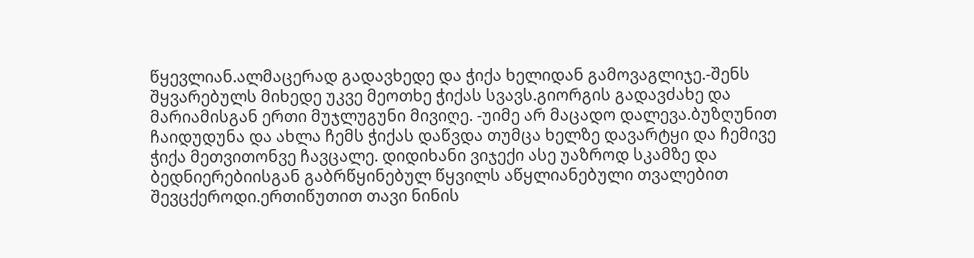წყევლიან.ალმაცერად გადავხედე და ჭიქა ხელიდან გამოვაგლიჯე.-შენს შყვარებულს მიხედე უკვე მეოთხე ჭიქას სვავს.გიორგის გადავძახე და მარიამისგან ერთი მუჯლუგუნი მივიღე. -უიმე არ მაცადო დალევა.ბუზღუნით ჩაიდუდუნა და ახლა ჩემს ჭიქას დაწვდა თუმცა ხელზე დავარტყი და ჩემივე ჭიქა მეთვითონვე ჩავცალე. დიდიხანი ვიჯექი ასე უაზროდ სკამზე და ბედნიერებიისგან გაბრწყინებულ წყვილს აწყლიანებული თვალებით შევცქეროდი.ერთიწუთით თავი ნინის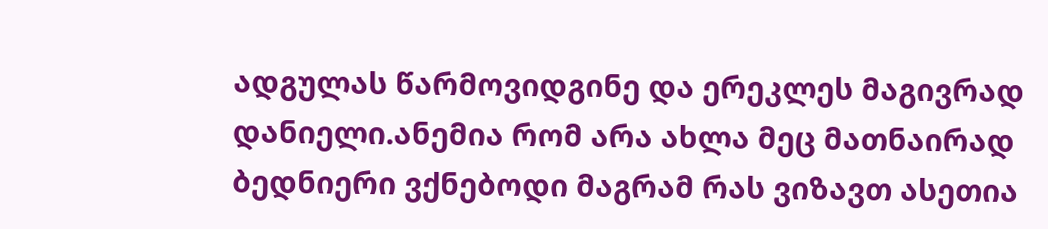ადგულას წარმოვიდგინე და ერეკლეს მაგივრად დანიელი.ანემია რომ არა ახლა მეც მათნაირად ბედნიერი ვქნებოდი მაგრამ რას ვიზავთ ასეთია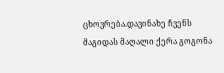ცხოვრება.დავინახე ჩვენს მაგიდას მაღალი ქერა გოგონა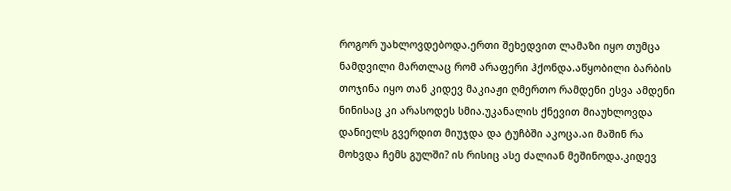როგორ უახლოვდებოდა.ერთი შეხედვით ლამაზი იყო თუმცა ნამდვილი მართლაც რომ არაფერი ჰქონდა.აწყობილი ბარბის თოჯინა იყო თან კიდევ მაკიაჟი ღმერთო რამდენი ესვა ამდენი ნინისაც კი არასოდეს სმია.უკანალის ქნევით მიაუხლოვდა დანიელს გვერდით მიუჯდა და ტუჩბში აკოცა.აი მაშინ რა მოხვდა ჩემს გულში? ის რისიც ასე ძალიან მეშინოდა.კიდევ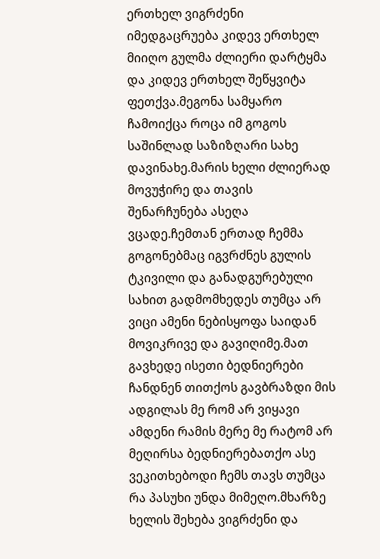ერთხელ ვიგრძენი იმედგაცრუება კიდევ ერთხელ მიიღო გულმა ძლიერი დარტყმა და კიდევ ერთხელ შეწყვიტა ფეთქვა.მეგონა სამყარო ჩამოიქცა როცა იმ გოგოს საშინლად საზიზღარი სახე დავინახე.მარის ხელი ძლიერად მოვუჭირე და თავის შენარჩუნება ასეღა ვცადე.ჩემთან ერთად ჩემმა გოგონებმაც იგვრძნეს გულის ტკივილი და განადგურებული სახით გადმომხედეს თუმცა არ ვიცი ამენი ნებისყოფა საიდან მოვიკრივე და გავიღიმე.მათ გავხედე ისეთი ბედნიერები ჩანდნენ თითქოს გავბრაზდი მის ადგილას მე რომ არ ვიყავი ამდენი რამის მერე მე რატომ არ მეღირსა ბედნიერებათქო ასე ვეკითხებოდი ჩემს თავს თუმცა რა პასუხი უნდა მიმეღო.მხარზე ხელის შეხება ვიგრძენი და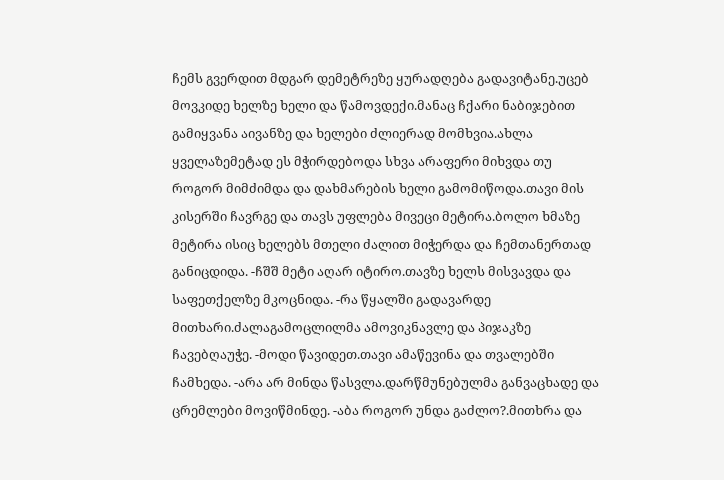ჩემს გვერდით მდგარ დემეტრეზე ყურადღება გადავიტანე.უცებ მოვკიდე ხელზე ხელი და წამოვდექი.მანაც ჩქარი ნაბიჯებით გამიყვანა აივანზე და ხელები ძლიერად მომხვია.ახლა ყველაზემეტად ეს მჭირდებოდა სხვა არაფერი მიხვდა თუ როგორ მიმძიმდა და დახმარების ხელი გამომიწოდა.თავი მის კისერში ჩავრგე და თავს უფლება მივეცი მეტირა.ბოლო ხმაზე მეტირა ისიც ხელებს მთელი ძალით მიჭერდა და ჩემთანერთად განიცდიდა. -ჩშშ მეტი აღარ იტირო.თავზე ხელს მისვავდა და საფეთქელზე მკოცნიდა. -რა წყალში გადავარდე მითხარი.ძალაგამოცლილმა ამოვიკნავლე და პიჯაკზე ჩავებღაუჭე. -მოდი წავიდეთ.თავი ამაწევინა და თვალებში ჩამხედა. -არა არ მინდა წასვლა.დარწმუნებულმა განვაცხადე და ცრემლები მოვიწმინდე. -აბა როგორ უნდა გაძლო?.მითხრა და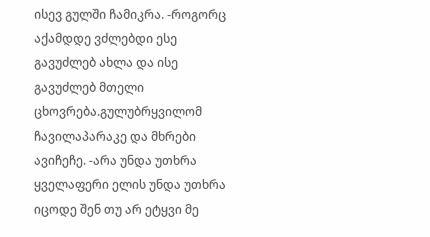ისევ გულში ჩამიკრა. -როგორც აქამდდე ვძლებდი ესე გავუძლებ ახლა და ისე გავუძლებ მთელი ცხოვრება.გულუბრყვილომ ჩავილაპარაკე და მხრები ავიჩეჩე. -არა უნდა უთხრა ყველაფერი ელის უნდა უთხრა იცოდე შენ თუ არ ეტყვი მე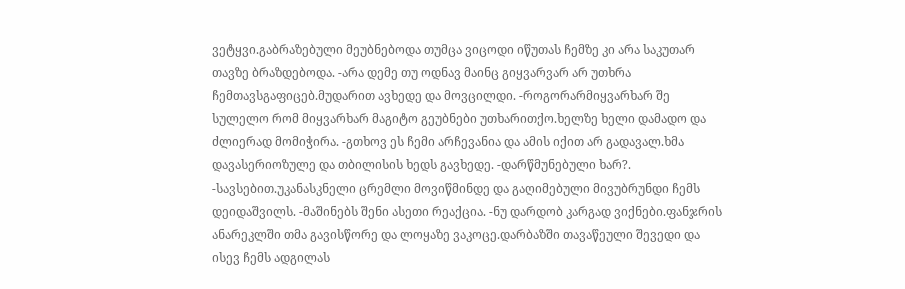ვეტყვი.გაბრაზებული მეუბნებოდა თუმცა ვიცოდი იწუთას ჩემზე კი არა საკუთარ თავზე ბრაზდებოდა. -არა დემე თუ ოდნავ მაინც გიყვარვარ არ უთხრა ჩემთავსგაფიცებ.მუდარით ავხედე და მოვცილდი. -როგორარმიყვარხარ შე სულელო რომ მიყვარხარ მაგიტო გეუბნები უთხარითქო.ხელზე ხელი დამადო და ძლიერად მომიჭირა. -გთხოვ ეს ჩემი არჩევანია და ამის იქით არ გადავალ.ხმა დავასერიოზულე და თბილისის ხედს გავხედე. -დარწმუნებული ხარ?. -სავსებით.უკანასკნელი ცრემლი მოვიწმინდე და გაღიმებული მივუბრუნდი ჩემს დეიდაშვილს. -მაშინებს შენი ასეთი რეაქცია. -ნუ დარდობ კარგად ვიქნები.ფანჯრის ანარეკლში თმა გავისწორე და ლოყაზე ვაკოცე.დარბაზში თავაწეული შევედი და ისევ ჩემს ადგილას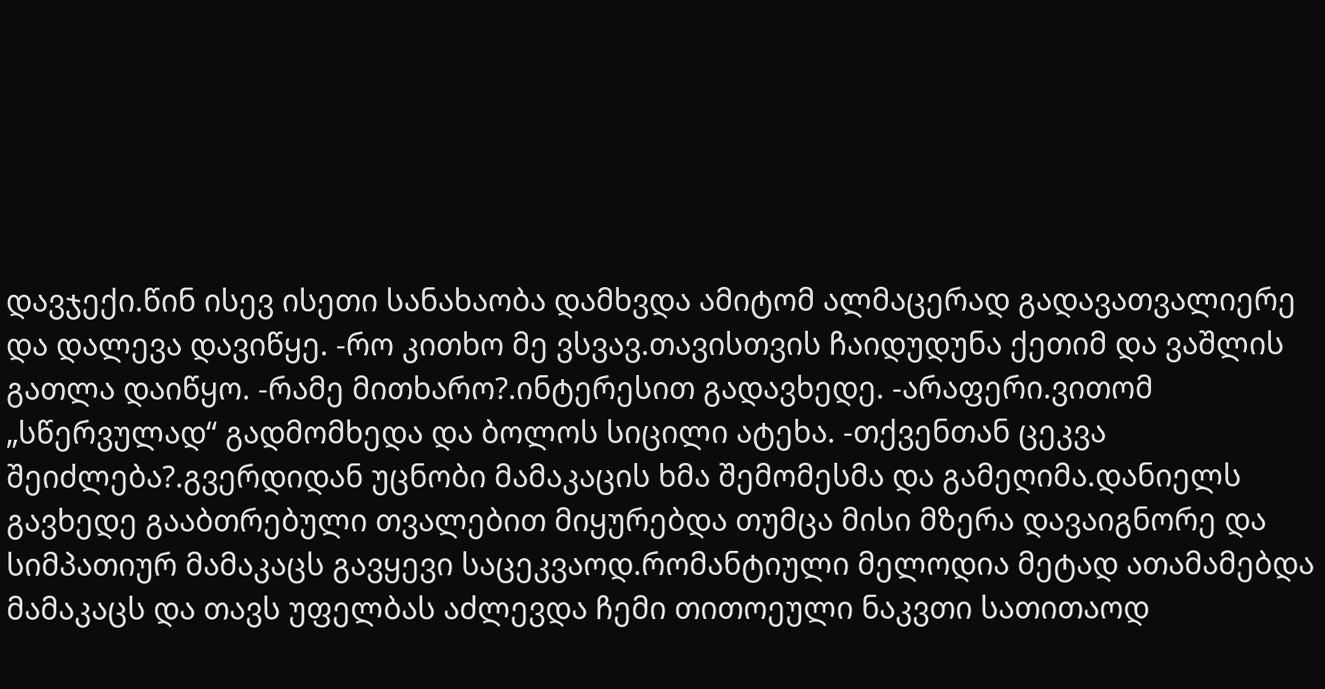დავჯექი.წინ ისევ ისეთი სანახაობა დამხვდა ამიტომ ალმაცერად გადავათვალიერე და დალევა დავიწყე. -რო კითხო მე ვსვავ.თავისთვის ჩაიდუდუნა ქეთიმ და ვაშლის გათლა დაიწყო. -რამე მითხარო?.ინტერესით გადავხედე. -არაფერი.ვითომ „სწერვულად“ გადმომხედა და ბოლოს სიცილი ატეხა. -თქვენთან ცეკვა შეიძლება?.გვერდიდან უცნობი მამაკაცის ხმა შემომესმა და გამეღიმა.დანიელს გავხედე გააბთრებული თვალებით მიყურებდა თუმცა მისი მზერა დავაიგნორე და სიმპათიურ მამაკაცს გავყევი საცეკვაოდ.რომანტიული მელოდია მეტად ათამამებდა მამაკაცს და თავს უფელბას აძლევდა ჩემი თითოეული ნაკვთი სათითაოდ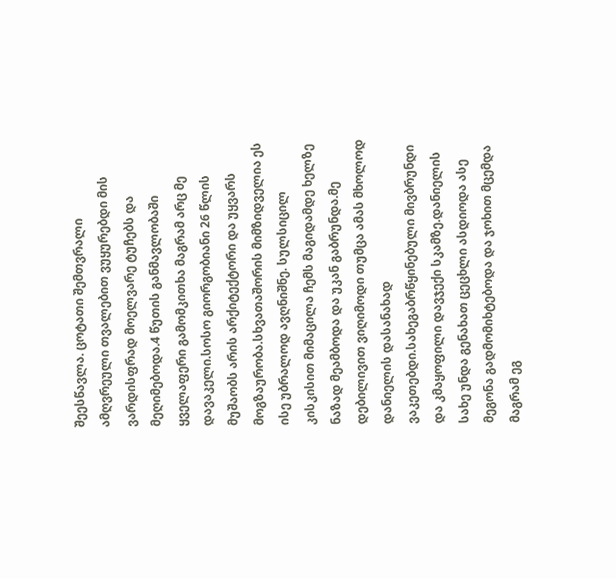შეესწავლა. ცოტათი შემთვრალი ამღვრეული თვალებით ვუყურებდი მის ვარდისფრად მოელვარე ტუჩებს და მეღიმებოდა.4 წუთის განმავლობაში ყველაფერი გამომკითხა მაგრამ არც მე დავაკელი.სოსო გიორგობიანი 26 წლის მუშაობს არის არქიტექტორი და უყვარს მოგზაურობა.სხვათაშორის მიმზიდველია ეს ისე უბრალოდ ავღნიშნე. სულსიცილ კისკისით მიმაცილა ჩემს მაგიდამდე ხელზე ნაზად მეამბოდა და უკან გაბრუნდა.მე დებილივით ვიღიმოდი თუმცა ამას მხოლოდ დანიელის დასანახად ვაკეთებდი.სახეგაბრწყინებული მივბრუნდი და კმაყოფილი დავჯექი სკამზე.დანიელის სახე უნდა გენახათ ცეცხლი ასდიოდა ასე მეგონა გადმომიხტებოდა და ჯოხით მცემდა მაგრამ ეგ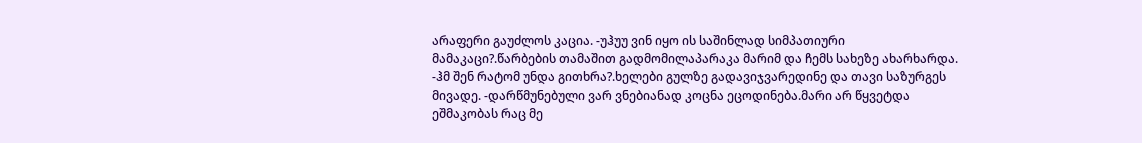არაფერი გაუძლოს კაცია. -უჰუუ ვინ იყო ის საშინლად სიმპათიური მამაკაცი?.წარბების თამაშით გადმომილაპარაკა მარიმ და ჩემს სახეზე ახარხარდა. -ჰმ შენ რატომ უნდა გითხრა?.ხელები გულზე გადავიჯვარედინე და თავი საზურგეს მივადე. -დარწმუნებული ვარ ვნებიანად კოცნა ეცოდინება.მარი არ წყვეტდა ეშმაკობას რაც მე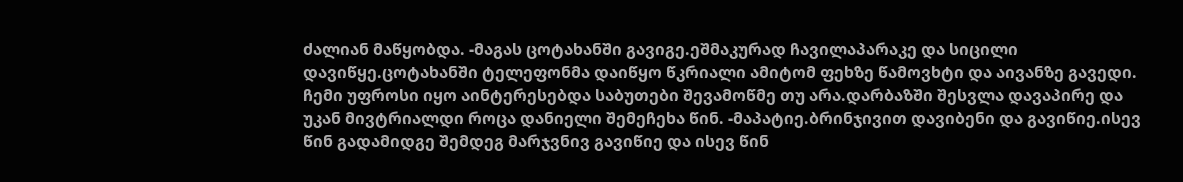ძალიან მაწყობდა. -მაგას ცოტახანში გავიგე.ეშმაკურად ჩავილაპარაკე და სიცილი დავიწყე.ცოტახანში ტელეფონმა დაიწყო წკრიალი ამიტომ ფეხზე წამოვხტი და აივანზე გავედი. ჩემი უფროსი იყო აინტერესებდა საბუთები შევამოწმე თუ არა.დარბაზში შესვლა დავაპირე და უკან მივტრიალდი როცა დანიელი შემეჩეხა წინ. -მაპატიე.ბრინჯივით დავიბენი და გავიწიე.ისევ წინ გადამიდგე შემდეგ მარჯვნივ გავიწიე და ისევ წინ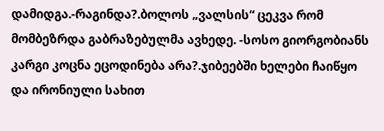დამიდგა.-რაგინდა?.ბოლოს „ვალსის“ ცეკვა რომ მომბეზრდა გაბრაზებულმა ავხედე. -სოსო გიორგობიანს კარგი კოცნა ეცოდინება არა?.ჯიბეებში ხელები ჩაიწყო და ირონიული სახით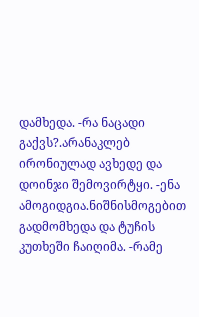დამხედა. -რა ნაცადი გაქვს?.არანაკლებ ირონიულად ავხედე და დოინჯი შემოვირტყი. -ენა ამოგიდგია.ნიშნისმოგებით გადმომხედა და ტუჩის კუთხეში ჩაიღიმა. -რამე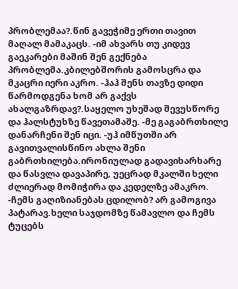პრობლემაა?.წინ გავეჭიმე ერთი თავით მაღალ მამაკაცს. -იმ ახვარს თუ კიდევ გაეკარები მაშინ შენ გექნება პრობლემა.კბილებშორის გამოსცრა და მკაცრი იერი აკრო. -ჰაჰ შენს თავზე დიდი წარმოდგენა ხომ არ გაქვს ახალგაზრდავ?.საყელო უხეშად შევუსწორე და ჰალსტუხზე წავეთამაშე. -მე გაგაბრთხილე დანარჩენი შენ იცი. -უჰ იმწუთში არ გავითვალისწინო ახლა შენი გაბრთხილება.ირონიულად გადავიხარხარე და წასვლა დავაპირე, უეცრად მკალში ხელი ძლიერად მომიჭირა და კედელზე ამაკრო. -ჩემს გაღიზიანებას ცდილობ? არ გამოგივა პატარავ.ხელი საჯდომზე წამავლო და ჩემს ტუცებს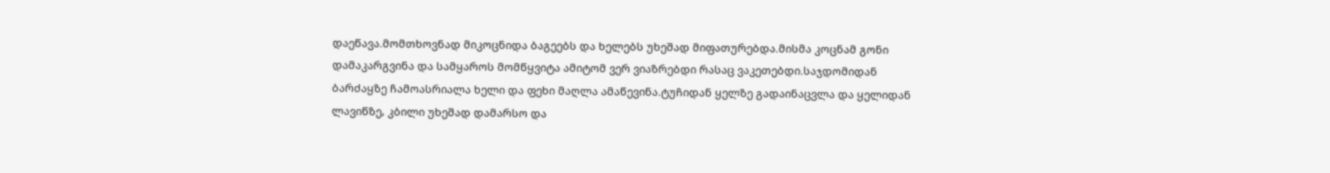დაეწავა.მომთხოვნად მიკოცნიდა ბაგეებს და ხელებს უხეშად მიფათურებდა.მისმა კოცნამ გონი დამაკარგვინა და სამყაროს მომწყვიტა ამიტომ ვერ ვიაზრებდი რასაც ვაკეთებდი.საჯდომიდან ბარძაყზე ჩამოასრიალა ხელი და ფეხი მაღლა ამაწევინა.ტუჩიდან ყელზე გადაინაცვლა და ყელიდან ლავიწზე, კბილი უხეშად დამარსო და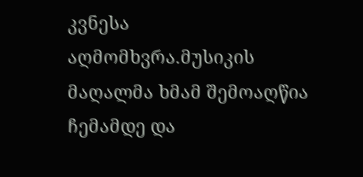კვნესა აღმომხვრა.მუსიკის მაღალმა ხმამ შემოაღწია ჩემამდე და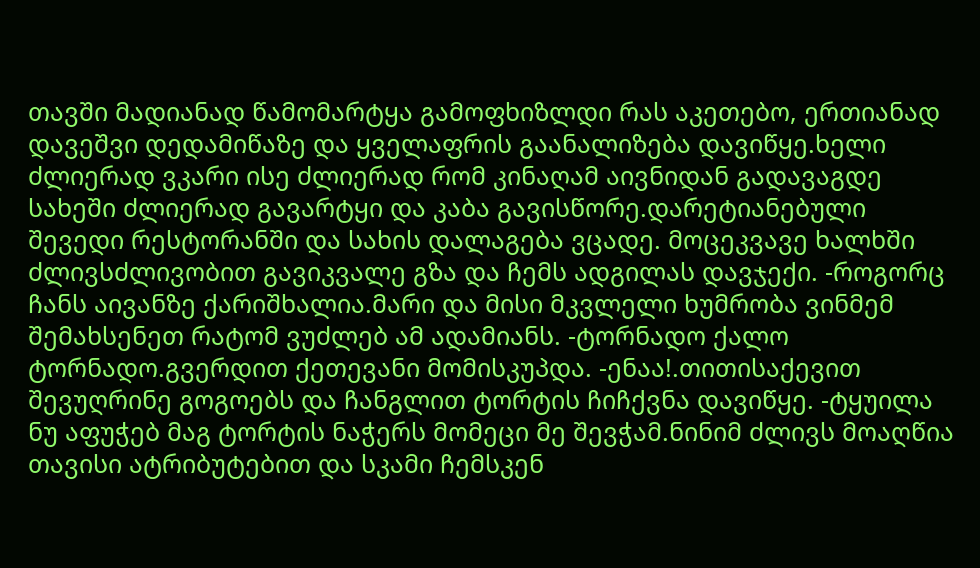თავში მადიანად წამომარტყა გამოფხიზლდი რას აკეთებო, ერთიანად დავეშვი დედამიწაზე და ყველაფრის გაანალიზება დავიწყე.ხელი ძლიერად ვკარი ისე ძლიერად რომ კინაღამ აივნიდან გადავაგდე სახეში ძლიერად გავარტყი და კაბა გავისწორე.დარეტიანებული შევედი რესტორანში და სახის დალაგება ვცადე. მოცეკვავე ხალხში ძლივსძლივობით გავიკვალე გზა და ჩემს ადგილას დავჯექი. -როგორც ჩანს აივანზე ქარიშხალია.მარი და მისი მკვლელი ხუმრობა ვინმემ შემახსენეთ რატომ ვუძლებ ამ ადამიანს. -ტორნადო ქალო ტორნადო.გვერდით ქეთევანი მომისკუპდა. -ენაა!.თითისაქევით შევუღრინე გოგოებს და ჩანგლით ტორტის ჩიჩქვნა დავიწყე. -ტყუილა ნუ აფუჭებ მაგ ტორტის ნაჭერს მომეცი მე შევჭამ.ნინიმ ძლივს მოაღწია თავისი ატრიბუტებით და სკამი ჩემსკენ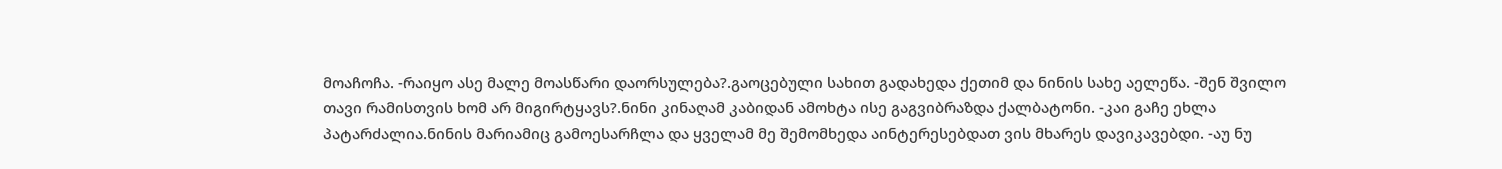მოაჩოჩა. -რაიყო ასე მალე მოასწარი დაორსულება?.გაოცებული სახით გადახედა ქეთიმ და ნინის სახე აელეწა. -შენ შვილო თავი რამისთვის ხომ არ მიგირტყავს?.ნინი კინაღამ კაბიდან ამოხტა ისე გაგვიბრაზდა ქალბატონი. -კაი გაჩე ეხლა პატარძალია.ნინის მარიამიც გამოესარჩლა და ყველამ მე შემომხედა აინტერესებდათ ვის მხარეს დავიკავებდი. -აუ ნუ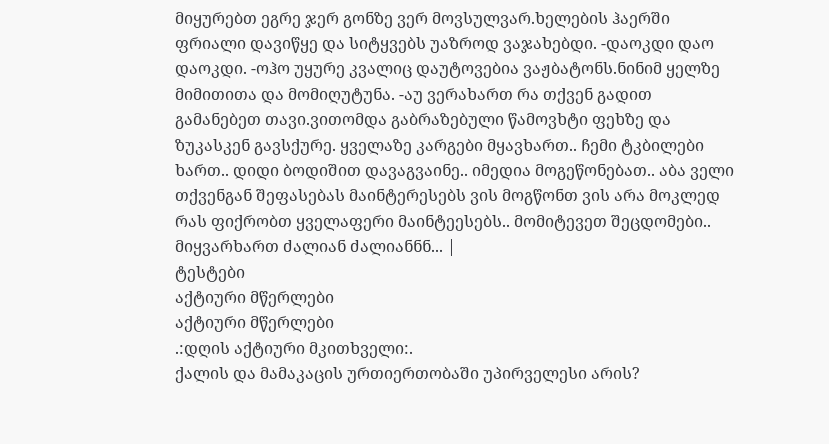მიყურებთ ეგრე ჯერ გონზე ვერ მოვსულვარ.ხელების ჰაერში ფრიალი დავიწყე და სიტყვებს უაზროდ ვაჯახებდი. -დაოკდი დაო დაოკდი. -ოჰო უყურე კვალიც დაუტოვებია ვაჟბატონს.ნინიმ ყელზე მიმითითა და მომიღუტუნა. -აუ ვერახართ რა თქვენ გადით გამანებეთ თავი.ვითომდა გაბრაზებული წამოვხტი ფეხზე და ზუკასკენ გავსქურე. ყველაზე კარგები მყავხართ.. ჩემი ტკბილები ხართ.. დიდი ბოდიშით დავაგვაინე.. იმედია მოგეწონებათ.. აბა ველი თქვენგან შეფასებას მაინტერესებს ვის მოგწონთ ვის არა მოკლედ რას ფიქრობთ ყველაფერი მაინტეესებს.. მომიტევეთ შეცდომები.. მიყვარხართ ძალიან ძალიანნნ... |
ტესტები
აქტიური მწერლები
აქტიური მწერლები
.:დღის აქტიური მკითხველი:.
ქალის და მამაკაცის ურთიერთობაში უპირველესი არის?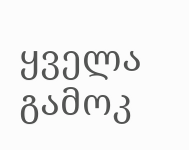ყველა გამოკ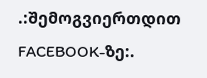.:შემოგვიერთდით FACEBOOK-ზე:.